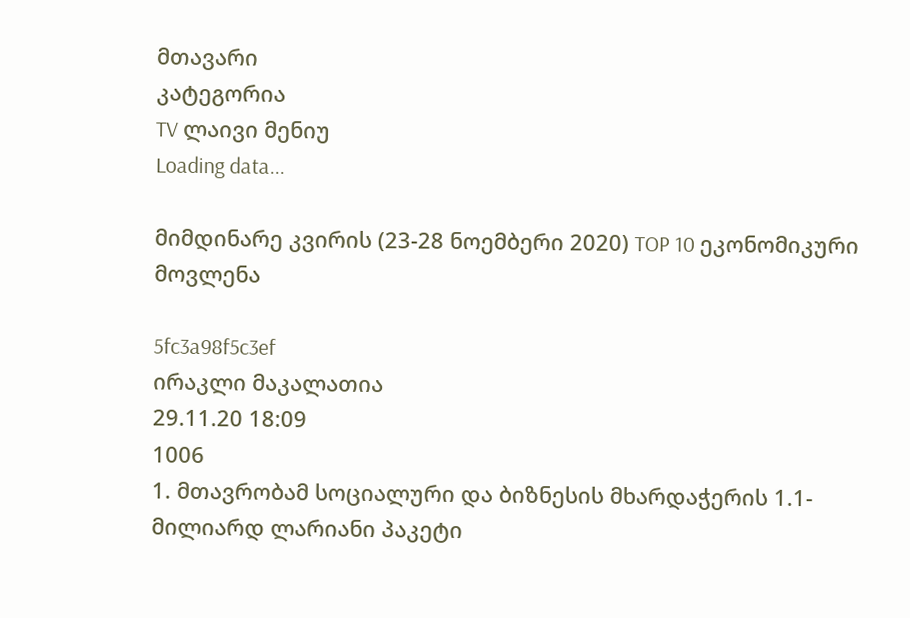მთავარი
კატეგორია
TV ლაივი მენიუ
Loading data...

მიმდინარე კვირის (23-28 ნოემბერი 2020) TOP 10 ეკონომიკური მოვლენა

5fc3a98f5c3ef
ირაკლი მაკალათია
29.11.20 18:09
1006
1. მთავრობამ სოციალური და ბიზნესის მხარდაჭერის 1.1-მილიარდ ლარიანი პაკეტი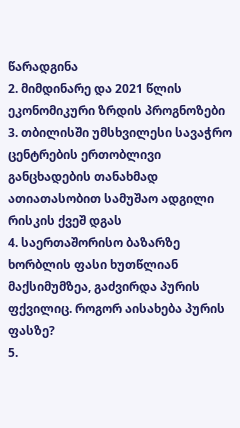წარადგინა
2. მიმდინარე და 2021 წლის ეკონომიკური ზრდის პროგნოზები
3. თბილისში უმსხვილესი სავაჭრო ცენტრების ერთობლივი განცხადების თანახმად ათიათასობით სამუშაო ადგილი რისკის ქვეშ დგას
4. საერთაშორისო ბაზარზე ხორბლის ფასი ხუთწლიან მაქსიმუმზეა, გაძვირდა პურის ფქვილიც. როგორ აისახება პურის ფასზე?
5.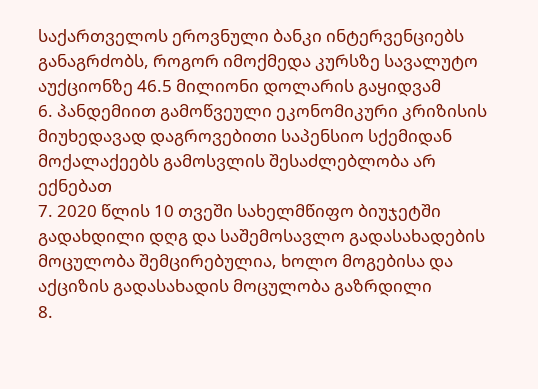საქართველოს ეროვნული ბანკი ინტერვენციებს განაგრძობს, როგორ იმოქმედა კურსზე სავალუტო აუქციონზე 46.5 მილიონი დოლარის გაყიდვამ
6. პანდემიით გამოწვეული ეკონომიკური კრიზისის მიუხედავად დაგროვებითი საპენსიო სქემიდან მოქალაქეებს გამოსვლის შესაძლებლობა არ ექნებათ
7. 2020 წლის 10 თვეში სახელმწიფო ბიუჯეტში გადახდილი დღგ და საშემოსავლო გადასახადების მოცულობა შემცირებულია, ხოლო მოგებისა და აქციზის გადასახადის მოცულობა გაზრდილი
8.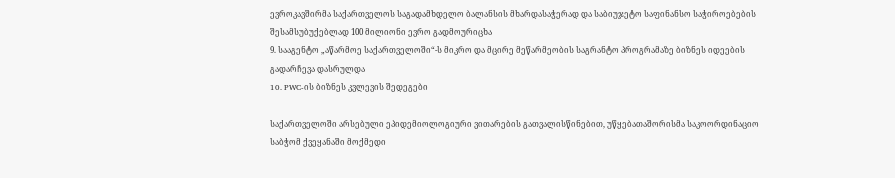ევროკავშირმა საქართველოს საგადამხდელო ბალანსის მხარდასაჭერად და საბიუჯეტო საფინანსო საჭიროებების შესამსუბუქებლად 100 მილიონი ევრო გადმოურიცხა
9. სააგენტო „აწარმოე საქართველოში“-ს მიკრო და მცირე მეწარმეობის საგრანტო პროგრამაზე ბიზნეს იდეების გადარჩევა დასრულდა
10. PWC-ის ბიზნეს კვლევის შედეგები

საქართველოში არსებული ეპიდემიოლოგიური ვითარების გათვალისწინებით, უწყებათაშორისმა საკოორდინაციო საბჭომ ქვეყანაში მოქმედი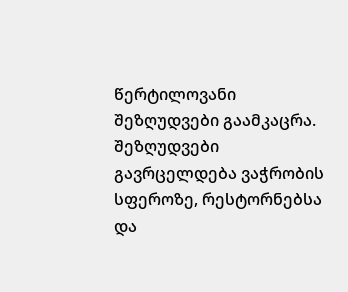წერტილოვანი შეზღუდვები გაამკაცრა. შეზღუდვები გავრცელდება ვაჭრობის სფეროზე, რესტორნებსა და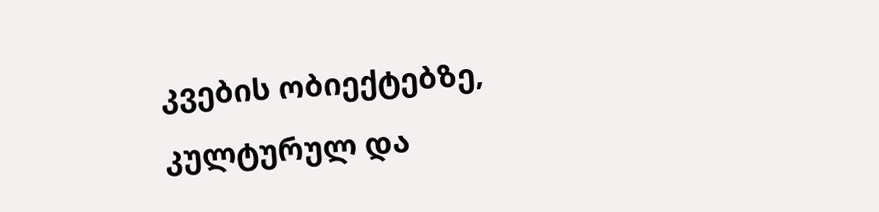კვების ობიექტებზე, კულტურულ და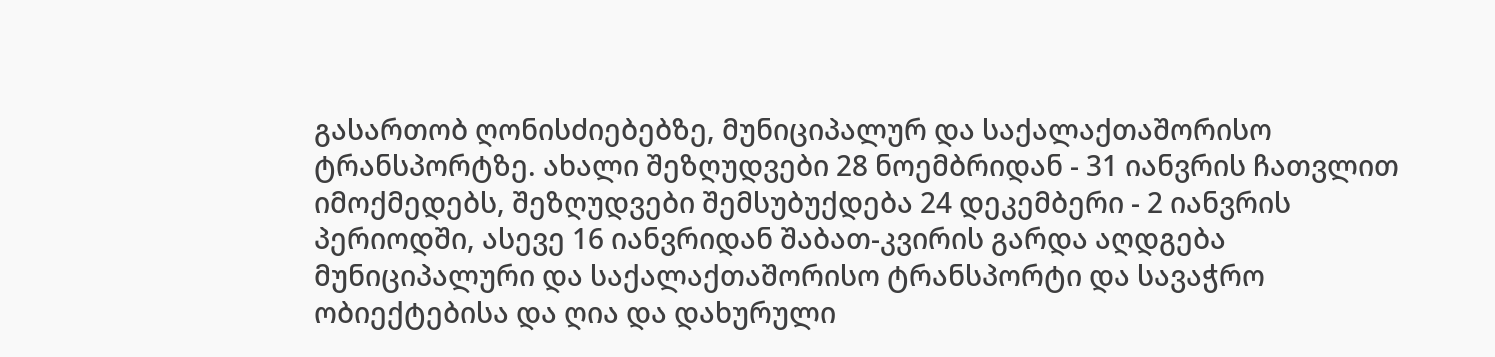გასართობ ღონისძიებებზე, მუნიციპალურ და საქალაქთაშორისო ტრანსპორტზე. ახალი შეზღუდვები 28 ნოემბრიდან - 31 იანვრის ჩათვლით იმოქმედებს, შეზღუდვები შემსუბუქდება 24 დეკემბერი - 2 იანვრის პერიოდში, ასევე 16 იანვრიდან შაბათ-კვირის გარდა აღდგება მუნიციპალური და საქალაქთაშორისო ტრანსპორტი და სავაჭრო ობიექტებისა და ღია და დახურული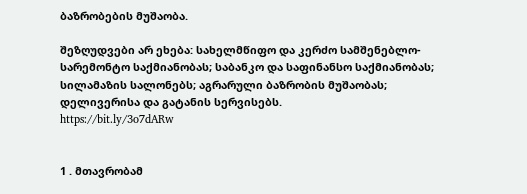ბაზრობების მუშაობა.

შეზღუდვები არ ეხება: სახელმწიფო და კერძო სამშენებლო-სარემონტო საქმიანობას; საბანკო და საფინანსო საქმიანობას; სილამაზის სალონებს; აგრარული ბაზრობის მუშაობას; დელივერისა და გატანის სერვისებს.
https://bit.ly/3o7dARw


1 . მთავრობამ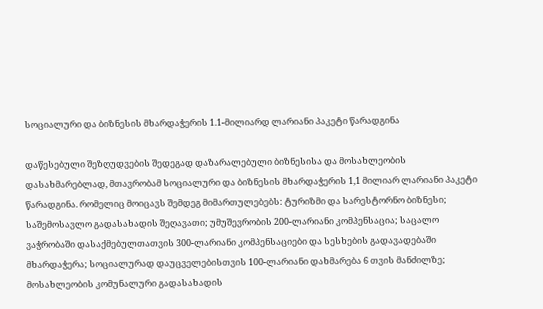სოციალური და ბიზნესის მხარდაჭერის 1.1-მილიარდ ლარიანი პაკეტი წარადგინა

დაწესებული შეზღუდვების შედეგად დაზარალებული ბიზნესისა და მოსახლეობის დასახმარებლად, მთავრობამ სოციალური და ბიზნესის მხარდაჭერის 1,1 მილიარ ლარიანი პაკეტი წარადგინა. რომელიც მოიცავს შემდეგ მიმართულებებს: ტურიზმი და სარესტორნო ბიზნესი; საშემოსავლო გადასახადის შეღავათი; უმუშევრობის 200-ლარიანი კომპენსაცია; საცალო ვაჭრობაში დასაქმებულთათვის 300-ლარიანი კომპენსაციები და სესხების გადავადებაში მხარდაჭერა; სოციალურად დაუცველებისთვის 100-ლარიანი დახმარება 6 თვის მანძილზე; მოსახლეობის კომუნალური გადასახადის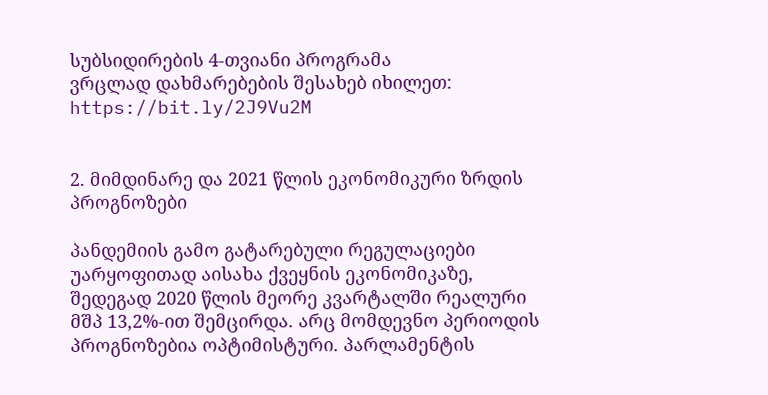სუბსიდირების 4-თვიანი პროგრამა
ვრცლად დახმარებების შესახებ იხილეთ: https://bit.ly/2J9Vu2M


2. მიმდინარე და 2021 წლის ეკონომიკური ზრდის პროგნოზები

პანდემიის გამო გატარებული რეგულაციები უარყოფითად აისახა ქვეყნის ეკონომიკაზე, შედეგად 2020 წლის მეორე კვარტალში რეალური მშპ 13,2%-ით შემცირდა. არც მომდევნო პერიოდის პროგნოზებია ოპტიმისტური. პარლამენტის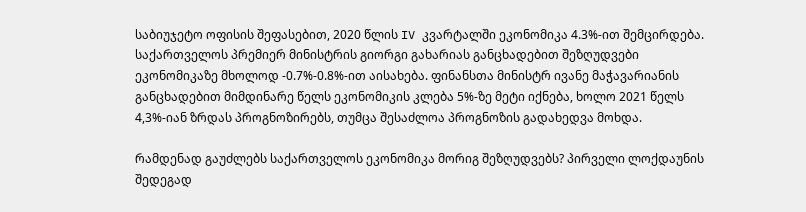საბიუჯეტო ოფისის შეფასებით, 2020 წლის IV კვარტალში ეკონომიკა 4.3%-ით შემცირდება. საქართველოს პრემიერ მინისტრის გიორგი გახარიას განცხადებით შეზღუდვები ეკონომიკაზე მხოლოდ -0.7%-0.8%-ით აისახება. ფინანსთა მინისტრ ივანე მაჭავარიანის განცხადებით მიმდინარე წელს ეკონომიკის კლება 5%-ზე მეტი იქნება, ხოლო 2021 წელს 4,3%-იან ზრდას პროგნოზირებს, თუმცა შესაძლოა პროგნოზის გადახედვა მოხდა.

რამდენად გაუძლებს საქართველოს ეკონომიკა მორიგ შეზღუდვებს? პირველი ლოქდაუნის შედეგად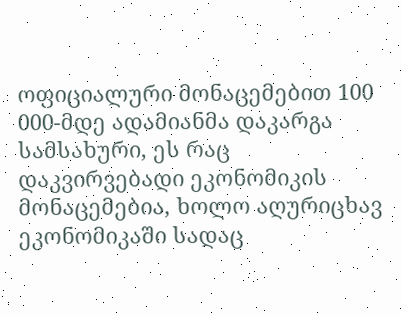ოფიციალური მონაცემებით 100 000-მდე ადამიანმა დაკარგა სამსახური, ეს რაც დაკვირვებადი ეკონომიკის მონაცემებია, ხოლო აღურიცხავ ეკონომიკაში სადაც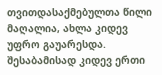თვითდასაქმებულთა წილი მაღალია, ახლა კიდევ უფრო გაუარესდა. შესაბამისად კიდევ ერთი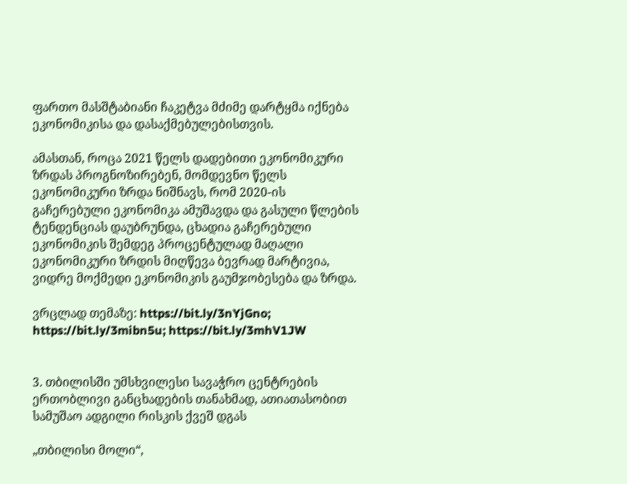ფართო მასშტაბიანი ჩაკეტვა მძიმე დარტყმა იქნება ეკონომიკისა და დასაქმებულებისთვის.

ამასთან, როცა 2021 წელს დადებითი ეკონომიკური ზრდას პროგნოზირებენ, მომდევნო წელს ეკონომიკური ზრდა ნიშნავს, რომ 2020-ის გაჩერებული ეკონომიკა ამუშავდა და გასული წლების ტენდენციას დაუბრუნდა, ცხადია გაჩერებული ეკონომიკის შემდეგ პროცენტულად მაღალი ეკონომიკური ზრდის მიღწევა ბევრად მარტივია, ვიდრე მოქმედი ეკონომიკის გაუმჯობესება და ზრდა.

ვრცლად თემაზე: https://bit.ly/3nYjGno; https://bit.ly/3mibn5u; https://bit.ly/3mhV1JW


3. თბილისში უმსხვილესი სავაჭრო ცენტრების ერთობლივი განცხადების თანახმად, ათიათასობით სამუშაო ადგილი რისკის ქვეშ დგას

„თბილისი მოლი“,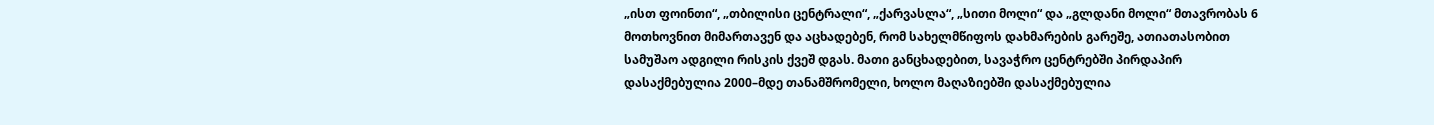„ისთ ფოინთი“, „თბილისი ცენტრალი“, „ქარვასლა“, „სითი მოლი“ და „გლდანი მოლი“ მთავრობას 6 მოთხოვნით მიმართავენ და აცხადებენ, რომ სახელმწიფოს დახმარების გარეშე, ათიათასობით სამუშაო ადგილი რისკის ქვეშ დგას. მათი განცხადებით, სავაჭრო ცენტრებში პირდაპირ დასაქმებულია 2000–მდე თანამშრომელი, ხოლო მაღაზიებში დასაქმებულია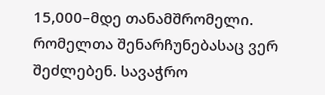15,000–მდე თანამშრომელი. რომელთა შენარჩუნებასაც ვერ შეძლებენ. სავაჭრო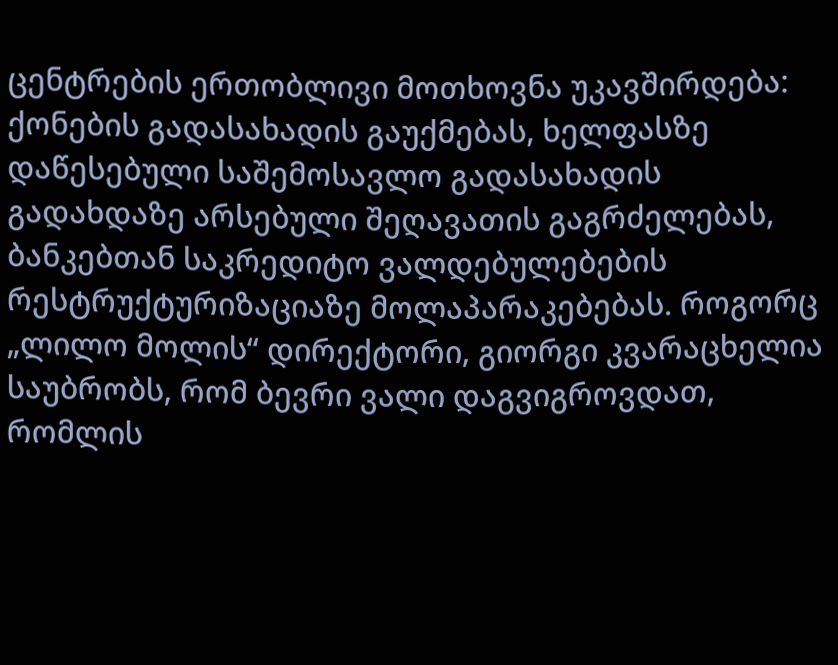ცენტრების ერთობლივი მოთხოვნა უკავშირდება: ქონების გადასახადის გაუქმებას, ხელფასზე დაწესებული საშემოსავლო გადასახადის გადახდაზე არსებული შეღავათის გაგრძელებას, ბანკებთან საკრედიტო ვალდებულებების რესტრუქტურიზაციაზე მოლაპარაკებებას. როგორც „ლილო მოლის“ დირექტორი, გიორგი კვარაცხელია საუბრობს, რომ ბევრი ვალი დაგვიგროვდათ, რომლის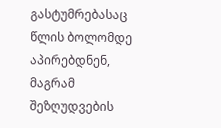გასტუმრებასაც წლის ბოლომდე აპირებდნენ, მაგრამ შეზღუდვების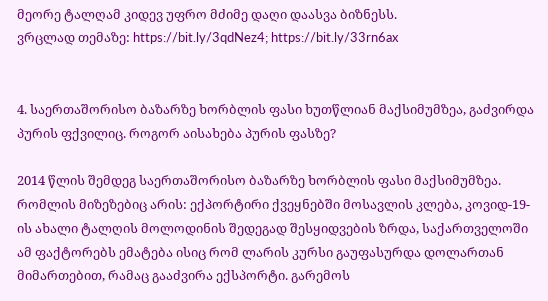მეორე ტალღამ კიდევ უფრო მძიმე დაღი დაასვა ბიზნესს.
ვრცლად თემაზე: https://bit.ly/3qdNez4; https://bit.ly/33rn6ax


4. საერთაშორისო ბაზარზე ხორბლის ფასი ხუთწლიან მაქსიმუმზეა, გაძვირდა პურის ფქვილიც. როგორ აისახება პურის ფასზე?

2014 წლის შემდეგ საერთაშორისო ბაზარზე ხორბლის ფასი მაქსიმუმზეა. რომლის მიზეზებიც არის: ექპორტირი ქვეყნებში მოსავლის კლება, კოვიდ-19-ის ახალი ტალღის მოლოდინის შედეგად შესყიდვების ზრდა, საქართველოში ამ ფაქტორებს ემატება ისიც რომ ლარის კურსი გაუფასურდა დოლართან მიმართებით, რამაც გააძვირა ექსპორტი. გარემოს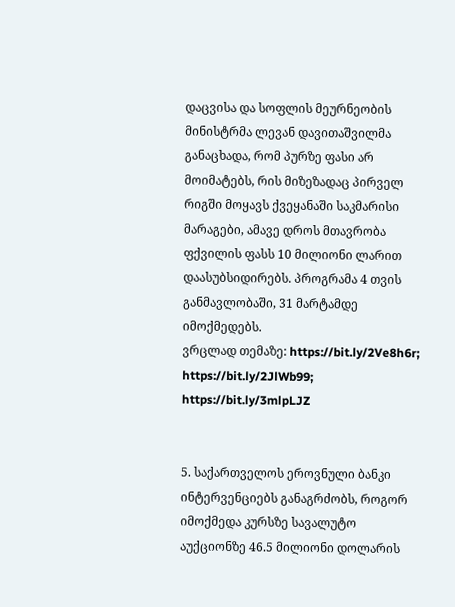დაცვისა და სოფლის მეურნეობის მინისტრმა ლევან დავითაშვილმა განაცხადა, რომ პურზე ფასი არ მოიმატებს, რის მიზეზადაც პირველ რიგში მოყავს ქვეყანაში საკმარისი მარაგები, ამავე დროს მთავრობა ფქვილის ფასს 10 მილიონი ლარით დაასუბსიდირებს. პროგრამა 4 თვის განმავლობაში, 31 მარტამდე იმოქმედებს.
ვრცლად თემაზე: https://bit.ly/2Ve8h6r; https://bit.ly/2JlWb99; https://bit.ly/3mlpLJZ


5. საქართველოს ეროვნული ბანკი ინტერვენციებს განაგრძობს, როგორ იმოქმედა კურსზე სავალუტო აუქციონზე 46.5 მილიონი დოლარის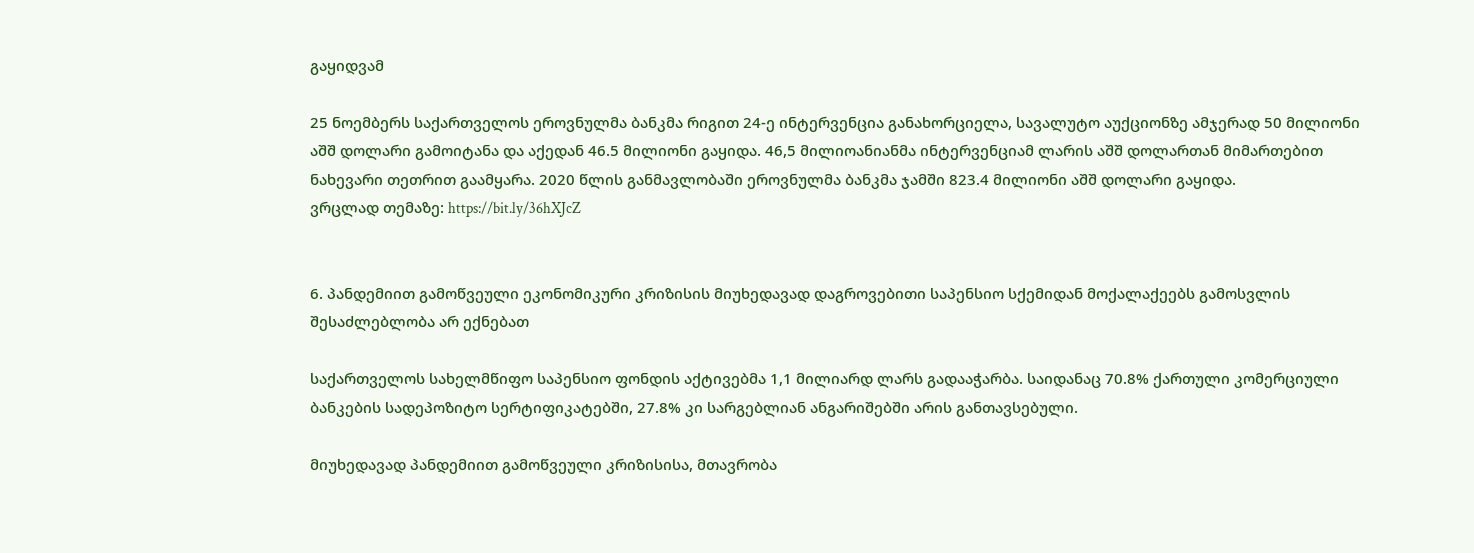გაყიდვამ

25 ნოემბერს საქართველოს ეროვნულმა ბანკმა რიგით 24-ე ინტერვენცია განახორციელა, სავალუტო აუქციონზე ამჯერად 50 მილიონი აშშ დოლარი გამოიტანა და აქედან 46.5 მილიონი გაყიდა. 46,5 მილიოანიანმა ინტერვენციამ ლარის აშშ დოლართან მიმართებით ნახევარი თეთრით გაამყარა. 2020 წლის განმავლობაში ეროვნულმა ბანკმა ჯამში 823.4 მილიონი აშშ დოლარი გაყიდა.
ვრცლად თემაზე: https://bit.ly/36hXJcZ


6. პანდემიით გამოწვეული ეკონომიკური კრიზისის მიუხედავად დაგროვებითი საპენსიო სქემიდან მოქალაქეებს გამოსვლის შესაძლებლობა არ ექნებათ

საქართველოს სახელმწიფო საპენსიო ფონდის აქტივებმა 1,1 მილიარდ ლარს გადააჭარბა. საიდანაც 70.8% ქართული კომერციული ბანკების სადეპოზიტო სერტიფიკატებში, 27.8% კი სარგებლიან ანგარიშებში არის განთავსებული.

მიუხედავად პანდემიით გამოწვეული კრიზისისა, მთავრობა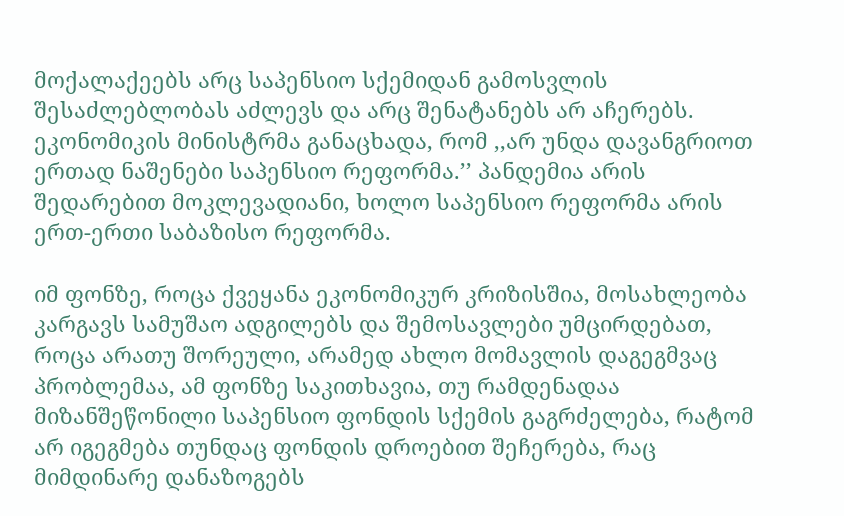მოქალაქეებს არც საპენსიო სქემიდან გამოსვლის შესაძლებლობას აძლევს და არც შენატანებს არ აჩერებს. ეკონომიკის მინისტრმა განაცხადა, რომ ,,არ უნდა დავანგრიოთ ერთად ნაშენები საპენსიო რეფორმა.’’ პანდემია არის შედარებით მოკლევადიანი, ხოლო საპენსიო რეფორმა არის ერთ-ერთი საბაზისო რეფორმა.

იმ ფონზე, როცა ქვეყანა ეკონომიკურ კრიზისშია, მოსახლეობა კარგავს სამუშაო ადგილებს და შემოსავლები უმცირდებათ, როცა არათუ შორეული, არამედ ახლო მომავლის დაგეგმვაც პრობლემაა, ამ ფონზე საკითხავია, თუ რამდენადაა მიზანშეწონილი საპენსიო ფონდის სქემის გაგრძელება, რატომ არ იგეგმება თუნდაც ფონდის დროებით შეჩერება, რაც მიმდინარე დანაზოგებს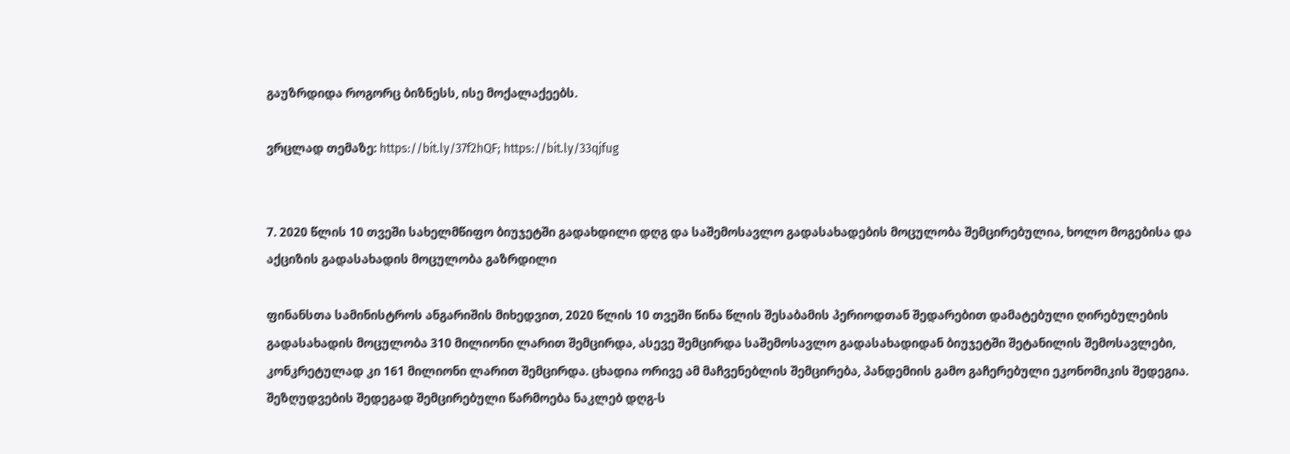გაუზრდიდა როგორც ბიზნესს, ისე მოქალაქეებს.

ვრცლად თემაზე: https://bit.ly/37f2hQF; https://bit.ly/33qjfug


7. 2020 წლის 10 თვეში სახელმწიფო ბიუჯეტში გადახდილი დღგ და საშემოსავლო გადასახადების მოცულობა შემცირებულია, ხოლო მოგებისა და აქციზის გადასახადის მოცულობა გაზრდილი

ფინანსთა სამინისტროს ანგარიშის მიხედვით, 2020 წლის 10 თვეში წინა წლის შესაბამის პერიოდთან შედარებით დამატებული ღირებულების გადასახადის მოცულობა 310 მილიონი ლარით შემცირდა, ასევე შემცირდა საშემოსავლო გადასახადიდან ბიუჯეტში შეტანილის შემოსავლები, კონკრეტულად კი 161 მილიონი ლარით შემცირდა. ცხადია ორივე ამ მაჩვენებლის შემცირება, პანდემიის გამო გაჩერებული ეკონომიკის შედეგია. შეზღუდვების შედეგად შემცირებული წარმოება ნაკლებ დღგ-ს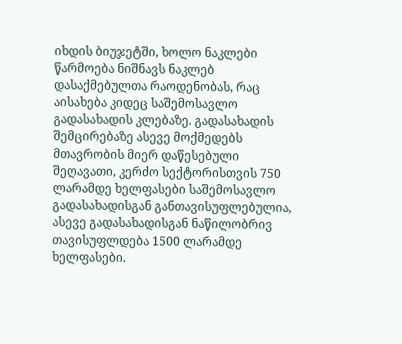იხდის ბიუჯეტში, ხოლო ნაკლები წარმოება ნიშნავს ნაკლებ დასაქმებულთა რაოდენობას, რაც აისახება კიდეც საშემოსავლო გადასახადის კლებაზე. გადასახადის შემცირებაზე ასევე მოქმედებს მთავრობის მიერ დაწესებული შეღავათი, კერძო სექტორისთვის 750 ლარამდე ხელფასები საშემოსავლო გადასახადისგან განთავისუფლებულია, ასევე გადასახადისგან ნაწილობრივ თავისუფლდება 1500 ლარამდე ხელფასები.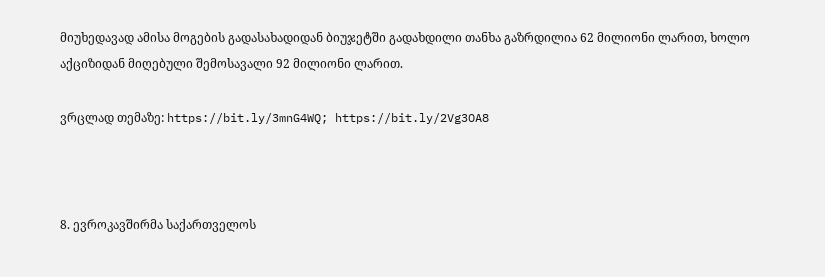მიუხედავად ამისა მოგების გადასახადიდან ბიუჯეტში გადახდილი თანხა გაზრდილია 62 მილიონი ლარით, ხოლო აქციზიდან მიღებული შემოსავალი 92 მილიონი ლარით.

ვრცლად თემაზე: https://bit.ly/3mnG4WQ; https://bit.ly/2Vg3OA8



8. ევროკავშირმა საქართველოს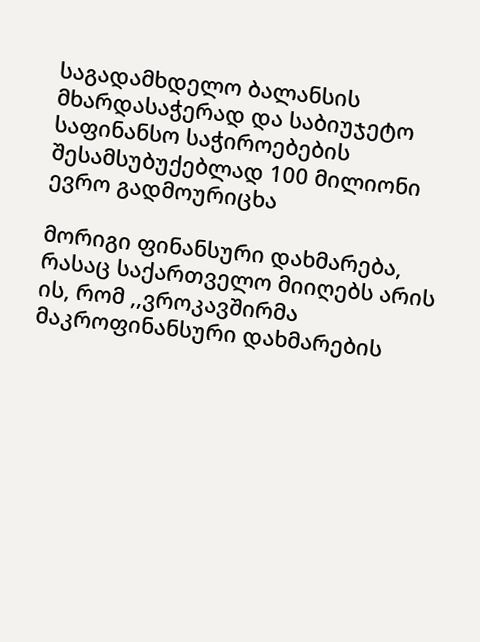საგადამხდელო ბალანსის მხარდასაჭერად და საბიუჯეტო საფინანსო საჭიროებების შესამსუბუქებლად 100 მილიონი ევრო გადმოურიცხა

მორიგი ფინანსური დახმარება, რასაც საქართველო მიიღებს არის ის, რომ ,,ვროკავშირმა მაკროფინანსური დახმარების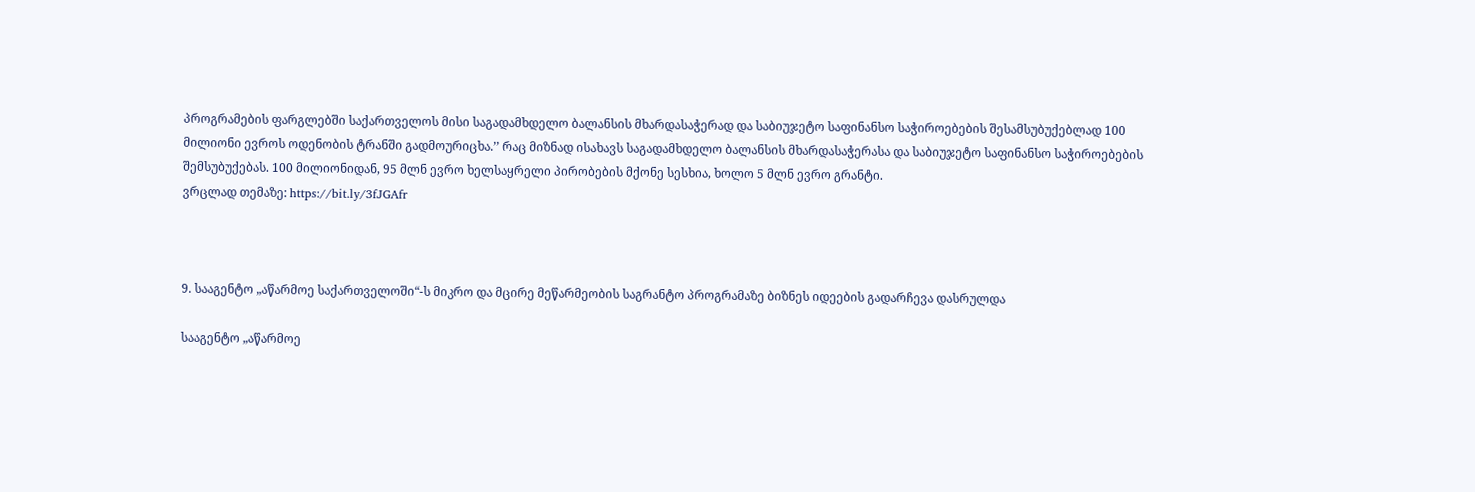პროგრამების ფარგლებში საქართველოს მისი საგადამხდელო ბალანსის მხარდასაჭერად და საბიუჯეტო საფინანსო საჭიროებების შესამსუბუქებლად 100 მილიონი ევროს ოდენობის ტრანში გადმოურიცხა.’’ რაც მიზნად ისახავს საგადამხდელო ბალანსის მხარდასაჭერასა და საბიუჯეტო საფინანსო საჭიროებების შემსუბუქებას. 100 მილიონიდან, 95 მლნ ევრო ხელსაყრელი პირობების მქონე სესხია, ხოლო 5 მლნ ევრო გრანტი.
ვრცლად თემაზე: https://bit.ly/3fJGAfr



9. სააგენტო „აწარმოე საქართველოში“-ს მიკრო და მცირე მეწარმეობის საგრანტო პროგრამაზე ბიზნეს იდეების გადარჩევა დასრულდა

სააგენტო „აწარმოე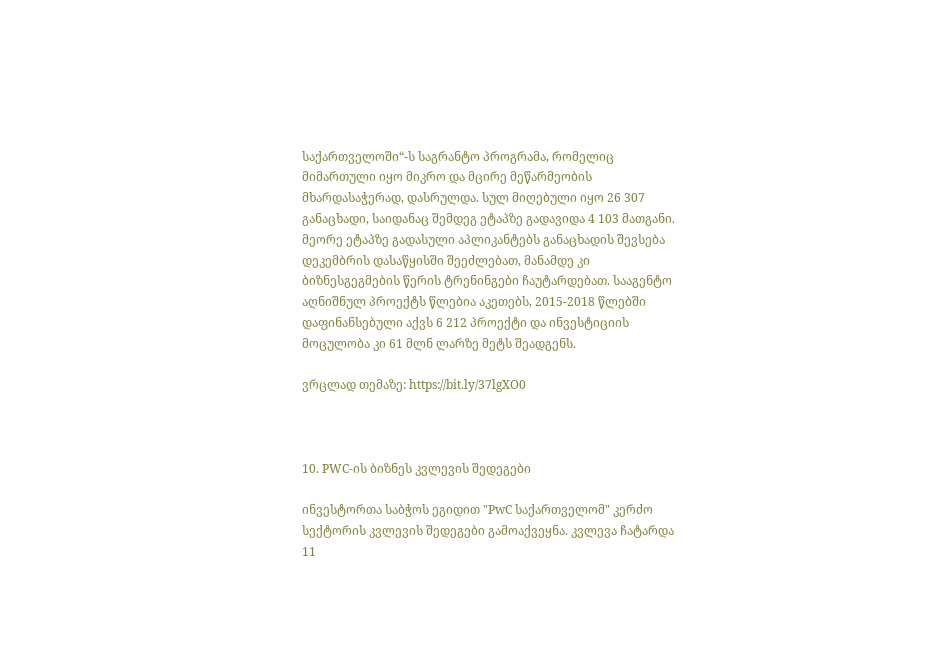საქართველოში“-ს საგრანტო პროგრამა, რომელიც მიმართული იყო მიკრო და მცირე მეწარმეობის მხარდასაჭერად, დასრულდა. სულ მიღებული იყო 26 307 განაცხადი, საიდანაც შემდეგ ეტაპზე გადავიდა 4 103 მათგანი. მეორე ეტაპზე გადასული აპლიკანტებს განაცხადის შევსება დეკემბრის დასაწყისში შეეძლებათ, მანამდე კი ბიზნესგეგმების წერის ტრენინგები ჩაუტარდებათ. სააგენტო აღნიშნულ პროექტს წლებია აკეთებს, 2015-2018 წლებში დაფინანსებული აქვს 6 212 პროექტი და ინვესტიციის მოცულობა კი 61 მლნ ლარზე მეტს შეადგენს.

ვრცლად თემაზე: https://bit.ly/37lgXO0



10. PWC-ის ბიზნეს კვლევის შედეგები

ინვესტორთა საბჭოს ეგიდით "PwC საქართველომ" კერძო სექტორის კვლევის შედეგები გამოაქვეყნა. კვლევა ჩატარდა 11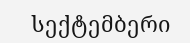სექტემბერი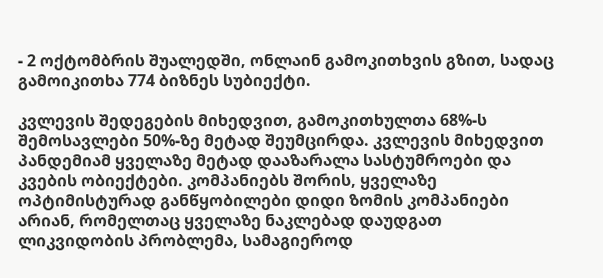- 2 ოქტომბრის შუალედში, ონლაინ გამოკითხვის გზით, სადაც გამოიკითხა 774 ბიზნეს სუბიექტი.

კვლევის შედეგების მიხედვით, გამოკითხულთა 68%-ს შემოსავლები 50%-ზე მეტად შეუმცირდა. კვლევის მიხედვით პანდემიამ ყველაზე მეტად დააზარალა სასტუმროები და კვების ობიექტები. კომპანიებს შორის, ყველაზე ოპტიმისტურად განწყობილები დიდი ზომის კომპანიები არიან, რომელთაც ყველაზე ნაკლებად დაუდგათ ლიკვიდობის პრობლემა, სამაგიეროდ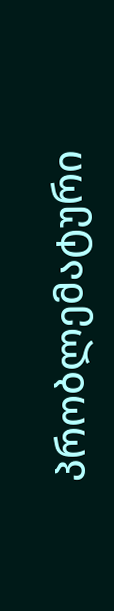პრობლემატური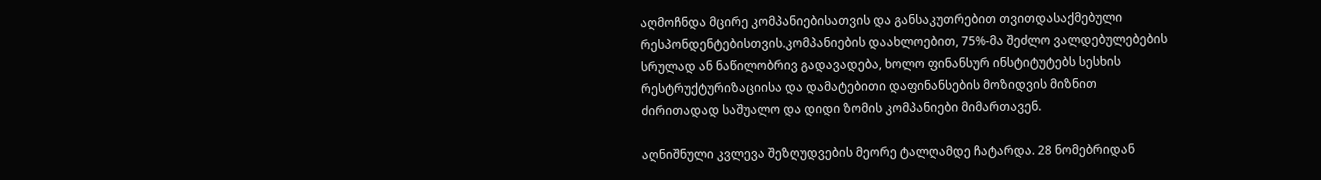აღმოჩნდა მცირე კომპანიებისათვის და განსაკუთრებით თვითდასაქმებული რესპონდენტებისთვის.კომპანიების დაახლოებით, 75%-მა შეძლო ვალდებულებების სრულად ან ნაწილობრივ გადავადება, ხოლო ფინანსურ ინსტიტუტებს სესხის რესტრუქტურიზაციისა და დამატებითი დაფინანსების მოზიდვის მიზნით ძირითადად საშუალო და დიდი ზომის კომპანიები მიმართავენ.

აღნიშნული კვლევა შეზღუდვების მეორე ტალღამდე ჩატარდა. 28 ნომებრიდან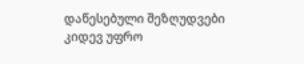დაწესებული შეზღუდვები კიდევ უფრო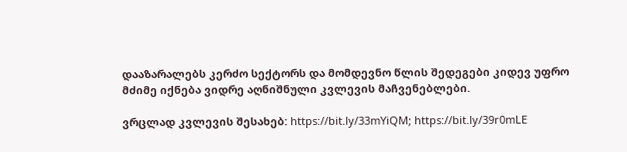დააზარალებს კერძო სექტორს და მომდევნო წლის შედეგები კიდევ უფრო მძიმე იქნება ვიდრე აღნიშნული კვლევის მაჩვენებლები.

ვრცლად კვლევის შესახებ: https://bit.ly/33mYiQM; https://bit.ly/39r0mLE